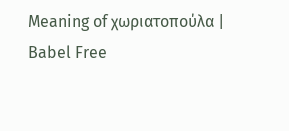Meaning of χωριατοπούλα | Babel Free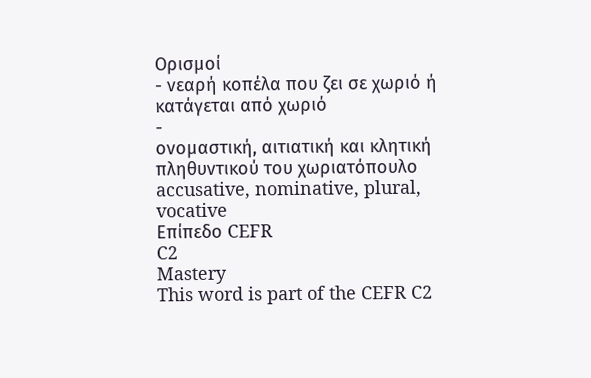Ορισμοί
- νεαρή κοπέλα που ζει σε χωριό ή κατάγεται από χωριό
-
ονομαστική, αιτιατική και κλητική πληθυντικού του χωριατόπουλο accusative, nominative, plural, vocative
Επίπεδο CEFR
C2
Mastery
This word is part of the CEFR C2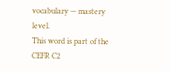vocabulary — mastery level.
This word is part of the CEFR C2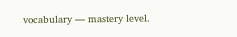vocabulary — mastery level.